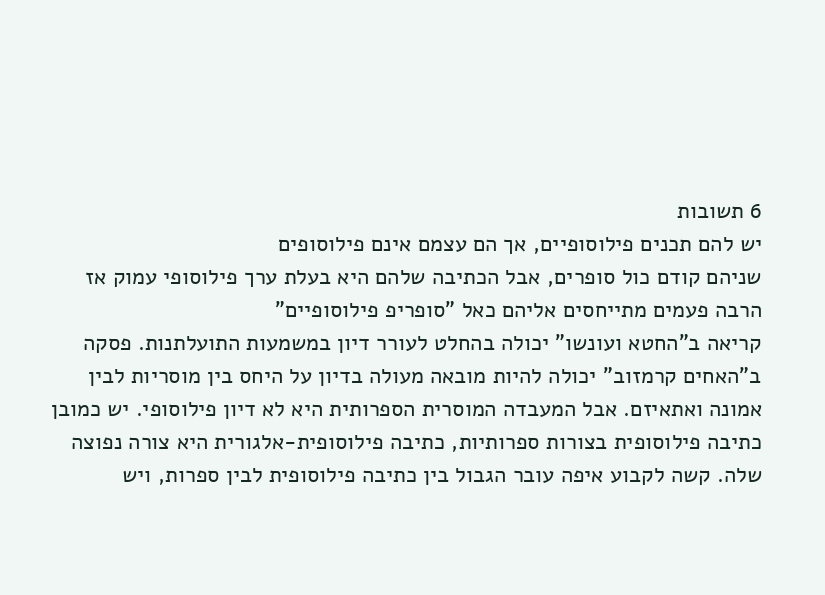6 תשובות
יש להם תכנים פילוסופיים, אך הם עצמם אינם פילוסופים
שניהם קודם כול סופרים, אבל הכתיבה שלהם היא בעלת ערך פילוסופי עמוק אז הרבה פעמים מתייחסים אליהם כאל "סופריפ פילוסופיים"
קריאה ב"החטא ועונשו" יכולה בהחלט לעורר דיון במשמעות התועלתנות. פסקה ב"האחים קרמזוב" יכולה להיות מובאה מעולה בדיון על היחס בין מוסריות לבין אמונה ואתאיזם. אבל המעבדה המוסרית הספרותית היא לא דיון פילוסופי. יש כמובן כתיבה פילוסופית בצורות ספרותיות, כתיבה פילוסופית-אלגורית היא צורה נפוצה שלה. קשה לקבוע איפה עובר הגבול בין כתיבה פילוסופית לבין ספרות, ויש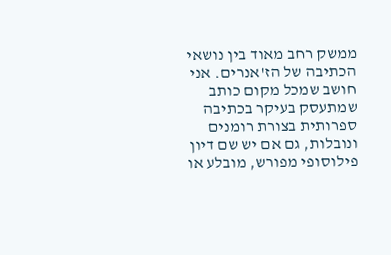ממשק רחב מאוד בין נושאי הכתיבה של הז'אנרים. אני חושב שמכל מקום כותב שמתעסק בעיקר בכתיבה ספרותית בצורת רומנים ונובלות, גם אם יש שם דיון פילוסופי מפורש, מובלע או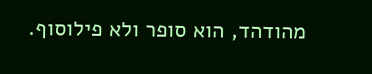מהודהד, הוא סופר ולא פילוסוף.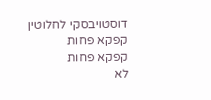דוסטויבסקי לחלוטין
קפקא פחות
קפקא פחות
לא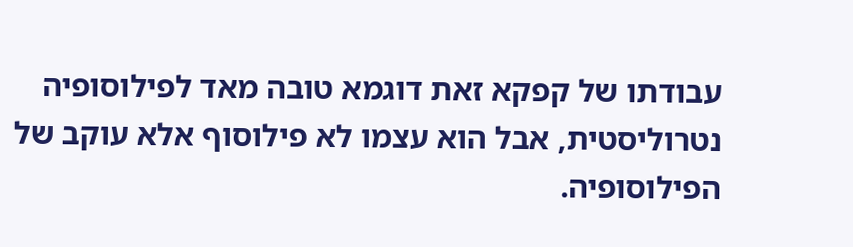עבודתו של קפקא זאת דוגמא טובה מאד לפילוסופיה נטרוליסטית, אבל הוא עצמו לא פילוסוף אלא עוקב של הפילוסופיה.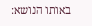באותו הנושא: